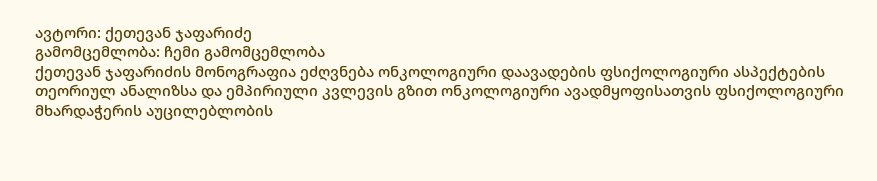ავტორი: ქეთევან ჯაფარიძე
გამომცემლობა: ჩემი გამომცემლობა
ქეთევან ჯაფარიძის მონოგრაფია ეძღვნება ონკოლოგიური დაავადების ფსიქოლოგიური ასპექტების თეორიულ ანალიზსა და ემპირიული კვლევის გზით ონკოლოგიური ავადმყოფისათვის ფსიქოლოგიური მხარდაჭერის აუცილებლობის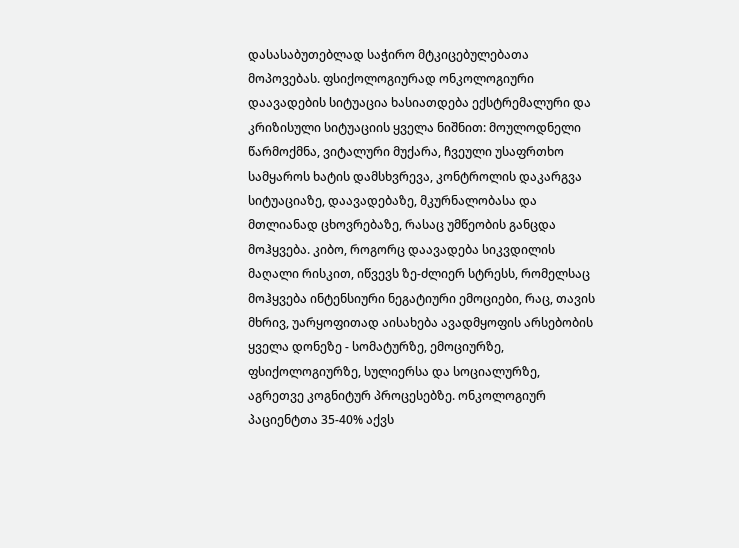დასასაბუთებლად საჭირო მტკიცებულებათა მოპოვებას. ფსიქოლოგიურად ონკოლოგიური დაავადების სიტუაცია ხასიათდება ექსტრემალური და კრიზისული სიტუაციის ყველა ნიშნით: მოულოდნელი წარმოქმნა, ვიტალური მუქარა, ჩვეული უსაფრთხო სამყაროს ხატის დამსხვრევა, კონტროლის დაკარგვა სიტუაციაზე, დაავადებაზე, მკურნალობასა და მთლიანად ცხოვრებაზე, რასაც უმწეობის განცდა მოჰყვება. კიბო, როგორც დაავადება სიკვდილის მაღალი რისკით, იწვევს ზე-ძლიერ სტრესს, რომელსაც მოჰყვება ინტენსიური ნეგატიური ემოციები, რაც, თავის მხრივ, უარყოფითად აისახება ავადმყოფის არსებობის
ყველა დონეზე - სომატურზე, ემოციურზე, ფსიქოლოგიურზე, სულიერსა და სოციალურზე, აგრეთვე კოგნიტურ პროცესებზე. ონკოლოგიურ პაციენტთა 35-40% აქვს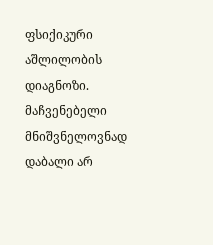ფსიქიკური აშლილობის დიაგნოზი. მაჩვენებელი მნიშვნელოვნად დაბალი არ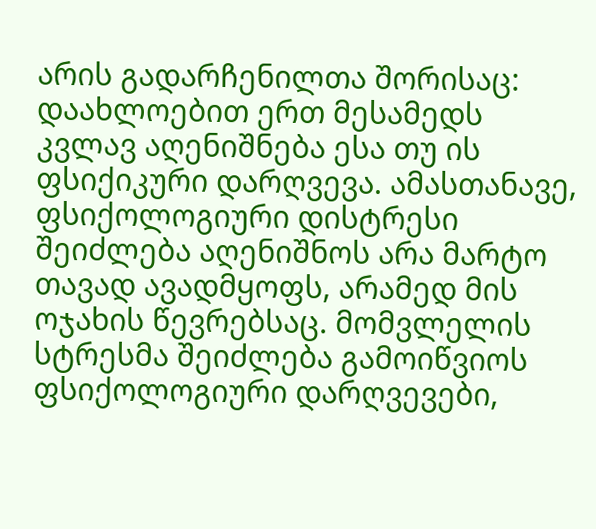არის გადარჩენილთა შორისაც: დაახლოებით ერთ მესამედს კვლავ აღენიშნება ესა თუ ის ფსიქიკური დარღვევა. ამასთანავე, ფსიქოლოგიური დისტრესი შეიძლება აღენიშნოს არა მარტო თავად ავადმყოფს, არამედ მის ოჯახის წევრებსაც. მომვლელის სტრესმა შეიძლება გამოიწვიოს ფსიქოლოგიური დარღვევები,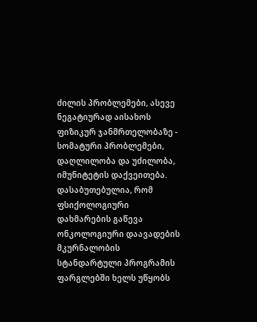ძილის პრობლემები, ასევე ნეგატიურად აისახოს
ფიზიკურ ჯანმრთელობაზე - სომატური პრობლემები, დაღლილობა და უძილობა, იმუნიტეტის დაქვეითება. დასაბუთებულია, რომ ფსიქოლოგიური დახმარების გაწევა ონკოლოგიური დაავადების მკურნალობის სტანდარტული პროგრამის ფარგლებში ხელს უწყობს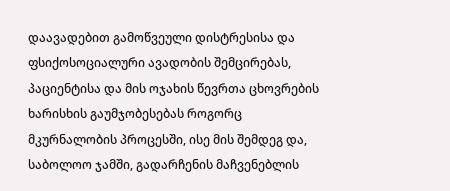დაავადებით გამოწვეული დისტრესისა და ფსიქოსოციალური ავადობის შემცირებას, პაციენტისა და მის ოჯახის წევრთა ცხოვრების ხარისხის გაუმჯობესებას როგორც მკურნალობის პროცესში, ისე მის შემდეგ და, საბოლოო ჯამში, გადარჩენის მაჩვენებლის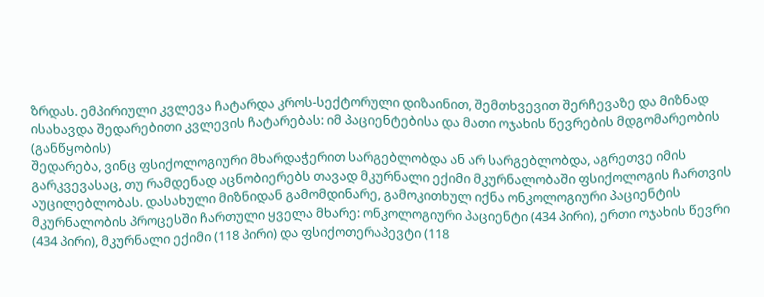ზრდას. ემპირიული კვლევა ჩატარდა კროს-სექტორული დიზაინით, შემთხვევით შერჩევაზე და მიზნად ისახავდა შედარებითი კვლევის ჩატარებას: იმ პაციენტებისა და მათი ოჯახის წევრების მდგომარეობის (განწყობის)
შედარება, ვინც ფსიქოლოგიური მხარდაჭერით სარგებლობდა ან არ სარგებლობდა, აგრეთვე იმის გარკვევასაც, თუ რამდენად აცნობიერებს თავად მკურნალი ექიმი მკურნალობაში ფსიქოლოგის ჩართვის აუცილებლობას. დასახული მიზნიდან გამომდინარე, გამოკითხულ იქნა ონკოლოგიური პაციენტის მკურნალობის პროცესში ჩართული ყველა მხარე: ონკოლოგიური პაციენტი (434 პირი), ერთი ოჯახის წევრი (434 პირი), მკურნალი ექიმი (118 პირი) და ფსიქოთერაპევტი (118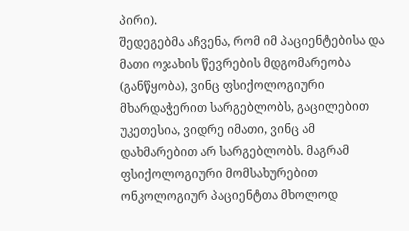პირი).
შედეგებმა აჩვენა, რომ იმ პაციენტებისა და მათი ოჯახის წევრების მდგომარეობა (განწყობა), ვინც ფსიქოლოგიური მხარდაჭერით სარგებლობს, გაცილებით უკეთესია, ვიდრე იმათი, ვინც ამ დახმარებით არ სარგებლობს. მაგრამ ფსიქოლოგიური მომსახურებით ონკოლოგიურ პაციენტთა მხოლოდ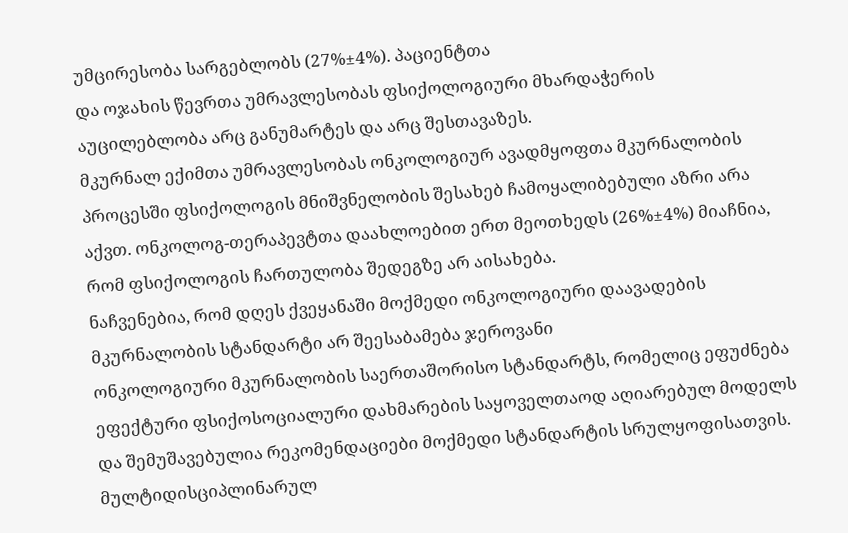უმცირესობა სარგებლობს (27%±4%). პაციენტთა
და ოჯახის წევრთა უმრავლესობას ფსიქოლოგიური მხარდაჭერის აუცილებლობა არც განუმარტეს და არც შესთავაზეს.
მკურნალ ექიმთა უმრავლესობას ონკოლოგიურ ავადმყოფთა მკურნალობის პროცესში ფსიქოლოგის მნიშვნელობის შესახებ ჩამოყალიბებული აზრი არა აქვთ. ონკოლოგ-თერაპევტთა დაახლოებით ერთ მეოთხედს (26%±4%) მიაჩნია, რომ ფსიქოლოგის ჩართულობა შედეგზე არ აისახება.
ნაჩვენებია, რომ დღეს ქვეყანაში მოქმედი ონკოლოგიური დაავადების მკურნალობის სტანდარტი არ შეესაბამება ჯეროვანი
ონკოლოგიური მკურნალობის საერთაშორისო სტანდარტს, რომელიც ეფუძნება ეფექტური ფსიქოსოციალური დახმარების საყოველთაოდ აღიარებულ მოდელს და შემუშავებულია რეკომენდაციები მოქმედი სტანდარტის სრულყოფისათვის. მულტიდისციპლინარულ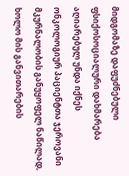მიდგომაზე დაფუძნებული ფსიქოსოციალური დახმარება აღიარებულ უნდა იქნეს ონკოლოგიურ პაციენტთა ჯეროვანი მკურნალობის განუყოფელ ნაწილად, ხოლო მის განვითარების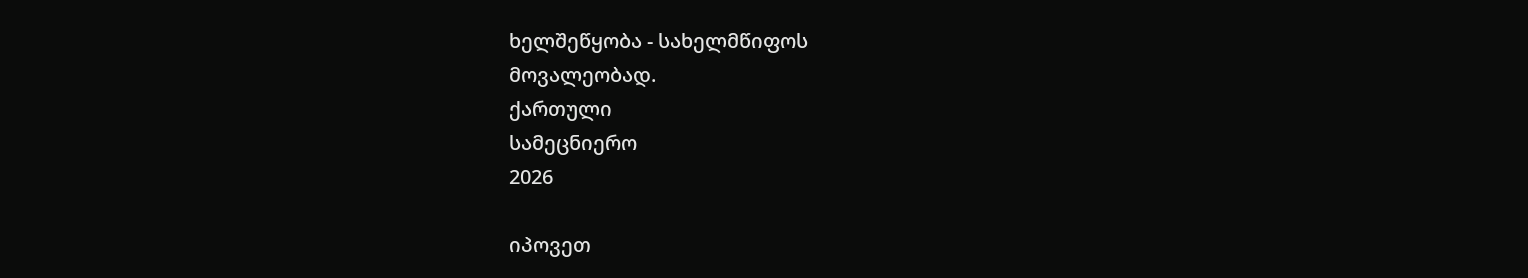ხელშეწყობა - სახელმწიფოს
მოვალეობად.
ქართული
სამეცნიერო
2026

იპოვეთ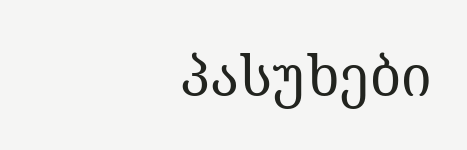პასუხები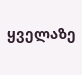ყველაზე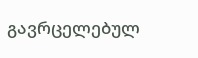გავრცელებულ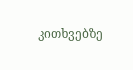კითხვებზე